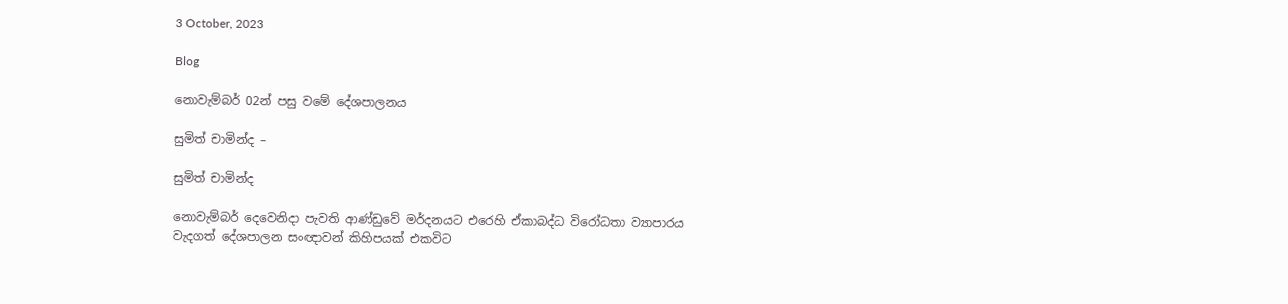3 October, 2023

Blog

නොවැම්බර් 02න් පසු වමේ දේශපාලනය

සුමිත් චාමින්ද –

සුමිත් චාමින්ද

නොවැම්බර් දෙවෙනිදා පැවති ආණ්ඩුවේ මර්දනයට එරෙහි ඒකාබද්ධ විරෝධතා ව්‍යාපාරය වැදගත් දේශපාලන සංඥාවන් කිහිපයක් එකවිට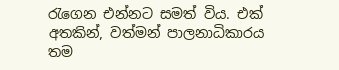රැගෙන එන්නට සමත් විය. එක් අතකින්, වත්මන් පාලනාධිකාරය තම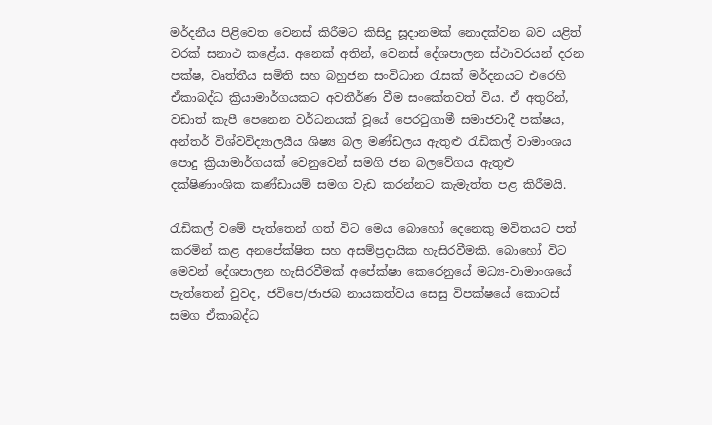මර්දනීය පිළිවෙත වෙනස් කිරීමට කිසිදු සූදානමක් නොදක්වන බව යළිත් වරක් සනාථ කළේය. අනෙක් අතින්, වෙනස් දේශපාලන ස්ථාවරයන් දරන පක්ෂ, වෘත්තීය සමිති සහ බහුජන සංවිධාන රැසක් මර්දනයට එරෙහි ඒකාබද්ධ ක්‍රියාමාර්ගයකට අවතීර්ණ වීම සංකේතවත් විය. ඒ අතුරින්, වඩාත් කැපී පෙනෙන වර්ධනයක් වූයේ පෙරටුගාමී සමාජවාදී පක්ෂය, අන්තර් විශ්වවිද්‍යාලයීය ශිෂ්‍ය බල මණ්ඩලය ඇතුළු රැඩිකල් වාමාංශය පොදු ක්‍රියාමාර්ගයක් වෙනුවෙන් සමගි ජන බලවේගය ඇතුළු දක්ෂිණාංශික කණ්ඩායම් සමග වැඩ කරන්නට කැමැත්ත පළ කිරීමයි.

රැඩිකල් වමේ පැත්තෙන් ගත් විට මෙය බොහෝ දෙනෙකු මවිතයට පත් කරමින් කළ අනපේක්ෂිත සහ අසම්ප්‍රදායික හැසිරවීමකි. බොහෝ විට මෙවන් දේශපාලන හැසිරවීමක් අපේක්ෂා කෙරෙනුයේ මධ්‍ය-වාමාංශයේ පැත්තෙන් වුවද, ජවිපෙ/ජාජබ නායකත්වය සෙසු විපක්ෂයේ කොටස් සමග ඒකාබද්ධ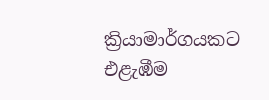ක්‍රියාමාර්ගයකට එළැඹීම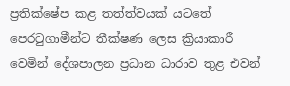ප්‍රතික්ෂේප කළ තත්ත්වයක් යටතේ පෙරටුගාමීන්ට තීක්ෂණ ලෙස ක්‍රියාකාරී වෙමින් දේශපාලන ප්‍රධාන ධාරාව තුළ එවන්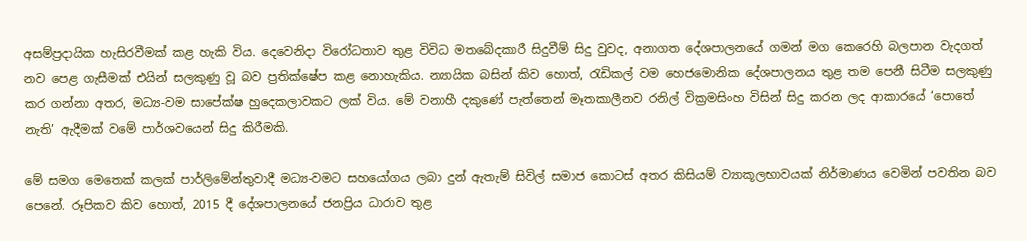අසම්ප්‍රදායික හැසිරවීමක් කළ හැකි විය. දෙවෙනිදා විරෝධතාව තුළ විවිධ මතබේදකාරී සිදුවීම් සිදු වුවද, අනාගත දේශපාලනයේ ගමන් මග කෙරෙහි බලපාන වැදගත් නව පෙළ ගැසීමක් එයින් සලකුණු වූ බව ප්‍රතික්ෂේප කළ නොහැකිය. න්‍යායික බසින් කිව හොත්, රැඩිකල් වම හෙජමොනික දේශපාලනය තුළ තම පෙනී සිටීම සලකුණු කර ගන්නා අතර, මධ්‍ය-වම සාපේක්ෂ හුදෙකලාවකට ලක් විය. මේ වනාහී දකුණේ පැත්තෙන් මෑතකාලීනව රනිල් වික්‍රමසිංහ විසින් සිදු කරන ලද ආකාරයේ ‘පොතේ නැති’ ඇදීමක් වමේ පාර්ශවයෙන් සිදු කිරීමකි.

මේ සමග මෙතෙක් කලක් පාර්ලිමේන්තුවාදී මධ්‍ය-වමට සහයෝගය ලබා දුන් ඇතැම් සිවිල් සමාජ කොටස් අතර කිසියම් ව්‍යාකූලභාවයක් නිර්මාණය වෙමින් පවතින බව පෙනේ. රූපිකව කිව හොත්, 2015 දී දේශපාලනයේ ජනප්‍රිය ධාරාව තුළ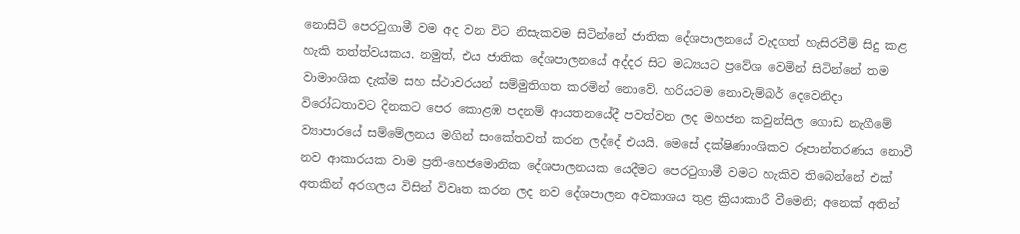නොසිටි පෙරටුගාමී වම අද වන විට නිසැකවම සිටින්නේ ජාතික දේශපාලනයේ වැදගත් හැසිරවීම් සිදු කළ හැකි තත්ත්වයකය. නමුත්, එය ජාතික දේශපාලනයේ අද්දර සිට මධ්‍යයට ප්‍රවේශ වෙමින් සිටින්නේ තම වාමාංශික දැක්ම සහ ස්ථාවරයන් සම්මුතිගත කරමින් නොවේ. හරියටම නොවැම්බර් දෙවෙනිදා විරෝධතාවට දිනකට පෙර කොළඹ පදනම් ආයතනයේදී පවත්වන ලද මහජන කවුන්සිල ගොඩ නැගීමේ ව්‍යාපාරයේ සම්මේලනය මගින් සංකේතවත් කරන ලද්දේ එයයි. මෙසේ දක්ෂිණාංශිකව රූපාන්තරණය නොවී නව ආකාරයක වාම ප්‍රති-හෙජමොනික දේශපාලනයක යෙදීමට පෙරටුගාමී වමට හැකිව තිබෙන්නේ එක් අතකින් අරගලය විසින් විවෘත කරන ලද නව දේශපාලන අවකාශය තුළ ක්‍රියාකාරී වීමෙනි; අනෙක් අතින්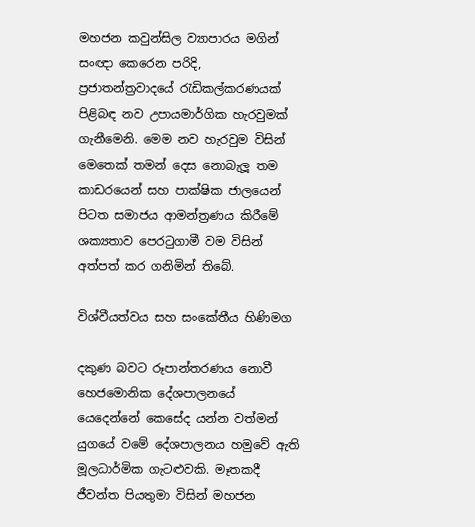මහජන කවුන්සිල ව්‍යාපාරය මගින් සංඥා කෙරෙන පරිදි, ප්‍රජාතන්ත්‍රවාදයේ රැඩිකල්කරණයක් පිළිබඳ නව උපායමාර්ගික හැරවුමක් ගැනීමෙනි. මෙම නව හැරවුම විසින් මෙතෙක් තමන් දෙස නොබැලූ තම කාඩරයෙන් සහ පාක්ෂික ජාලයෙන් පිටත සමාජය ආමන්ත්‍රණය කිරීමේ ශක්‍යතාව පෙරටුගාමී වම විසින් අත්පත් කර ගනිමින් තිබේ.

විශ්වීයත්වය සහ සංකේතීය හිණිමග

දකුණ බවට රූපාන්තරණය නොවී හෙජමොනික දේශපාලනයේ යෙදෙන්නේ කෙසේද යන්න වත්මන් යුගයේ වමේ දේශපාලනය හමුවේ ඇති මූලධාර්මික ගැටළුවකි. මෑතකදී ජීවන්ත පියතුමා විසින් මහජන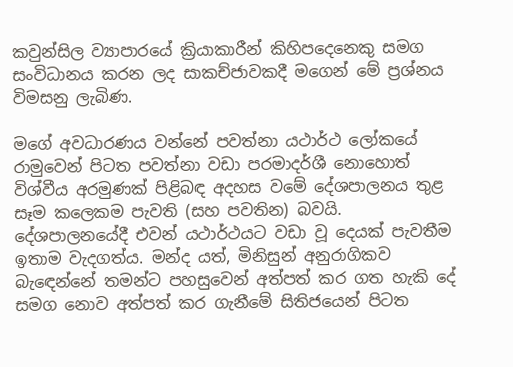කවුන්සිල ව්‍යාපාරයේ ක්‍රියාකාරීන් කිහිපදෙනෙකු සමග සංවිධානය කරන ලද සාකච්ජාවකදී මගෙන් මේ ප්‍රශ්නය විමසනු ලැබිණ.

මගේ අවධාරණය වන්නේ පවත්නා යථාර්ථ ලෝකයේ රාමුවෙන් පිටත පවත්නා වඩා පරමාදර්ශී නොහොත් විශ්වීය අරමුණක් පිළිබඳ අදහස වමේ දේශපාලනය තුළ සෑම කලෙකම පැවති (සහ පවතින) බවයි. දේශපාලනයේදී එවන් යථාර්ථයට වඩා වූ දෙයක් පැවතීම ඉතාම වැදගත්ය. මන්ද යත්, මිනිසුන් අනුරාගිකව බැඳෙන්නේ තමන්ට පහසුවෙන් අත්පත් කර ගත හැකි දේ සමග නොව අත්පත් කර ගැනීමේ සිතිජයෙන් පිටත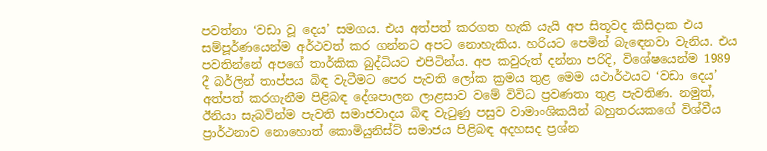පවත්නා ‘වඩා වූ දෙය’ සමගය. එය අත්පත් කරගත හැකි යැයි අප සිතූවද කිසිදාක එය සම්පූර්ණයෙන්ම අර්ථවත් කර ගන්නට අපට නොහැකිය. හරියට පෙමින් බැඳෙනවා වැනිය. එය පවතින්නේ අපගේ තාර්කික බුද්ධියට එපිටින්ය. අප කවුරුත් දන්නා පරිදි, විශේෂයෙන්ම 1989 දී බර්ලින් තාප්පය බිඳ වැටීමට පෙර පැවති ලෝක ක්‍රමය තුළ මෙම යථාර්ථයට ‘වඩා දෙය’ අත්පත් කරගැනීම පිළිබඳ දේශපාලන ලාළසාව වමේ විවිධ ප්‍රවණතා තුළ පැවතිණ. නමුත්, ඊනියා සැබවින්ම පැවති සමාජවාදය බිඳ වැටුණු පසුව වාමාංශිකයින් බහුතරයකගේ විශ්වීය ප්‍රාර්ථනාව නොහොත් කොමියුනිස්ට් සමාජය පිළිබඳ අදහසද ප්‍රශ්න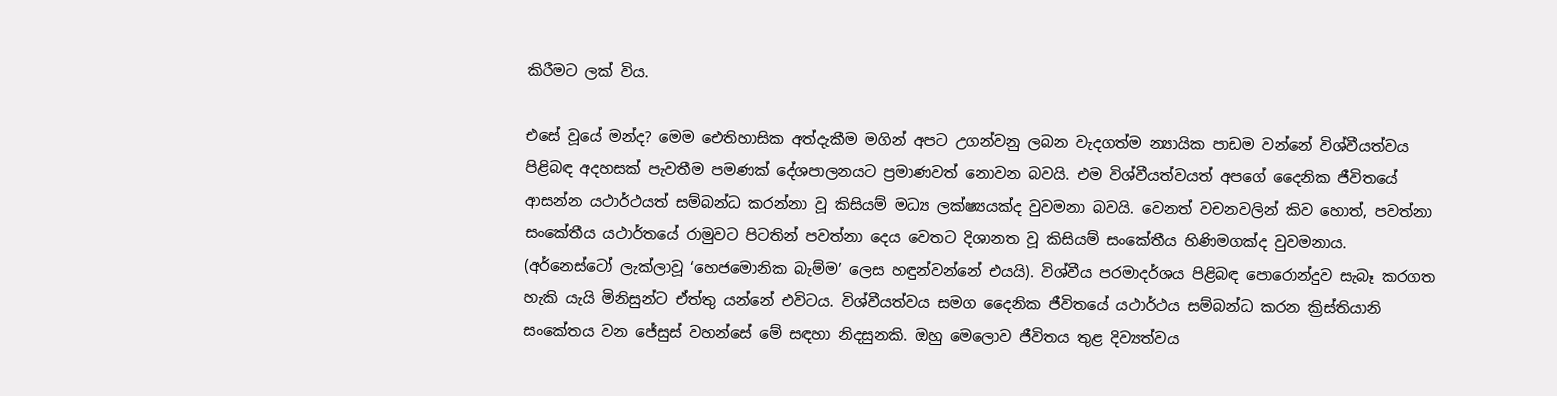කිරීමට ලක් විය.

එසේ වූයේ මන්ද? මෙම ඓතිහාසික අත්දැකීම මගින් අපට උගන්වනු ලබන වැදගත්ම න්‍යායික පාඩම වන්නේ විශ්වීයත්වය පිළිබඳ අදහසක් පැවතීම පමණක් දේශපාලනයට ප්‍රමාණවත් නොවන බවයි. එම විශ්වීයත්වයත් අපගේ දෛනික ජීවිතයේ ආසන්න යථාර්ථයත් සම්බන්ධ කරන්නා වූ කිසියම් මධ්‍ය ලක්ෂ්‍යයක්ද වුවමනා බවයි. වෙනත් වචනවලින් කිව හොත්, පවත්නා සංකේතීය යථාර්තයේ රාමුවට පිටතින් පවත්නා දෙය වෙතට දිශානත වූ කිසියම් සංකේතීය හිණිමගක්ද වුවමනාය. (අර්නෙස්ටෝ ලැක්ලාවූ ‘හෙජමොනික බැම්ම’ ලෙස හඳුන්වන්නේ එයයි). විශ්වීය පරමාදර්ශය පිළිබඳ පොරොන්දුව සැබෑ කරගත හැකි යැයි මිනිසුන්ට ඒත්තු යන්නේ එවිටය. විශ්වීයත්වය සමග දෛනික ජීවිතයේ යථාර්ථය සම්බන්ධ කරන ක්‍රිස්තියානි සංකේතය වන ජේසුස් වහන්සේ මේ සඳහා නිදසුනකි. ඔහු මෙලොව ජීවිතය තුළ දිව්‍යත්වය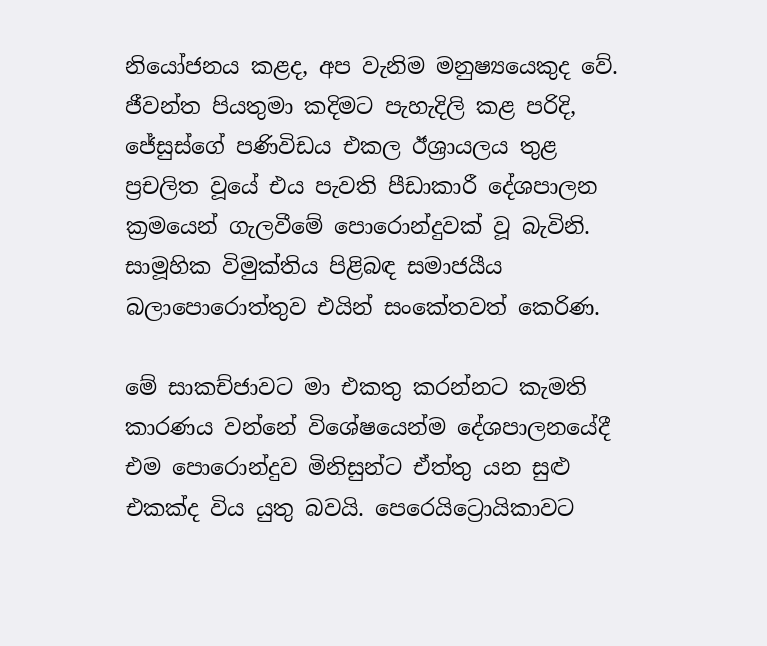නියෝජනය කළද, අප වැනිම මනුෂ්‍යයෙකුද වේ. ජීවන්ත පියතුමා කදිමට පැහැදිලි කළ පරිදි, ජේසුස්ගේ පණිවිඩය එකල ඊශ්‍රායලය තුළ ප්‍රචලිත වූයේ එය පැවති පීඩාකාරී දේශපාලන ක්‍රමයෙන් ගැලවීමේ පොරොන්දුවක් වූ බැවිනි. සාමූහික විමුක්තිය පිළිබඳ සමාජයීය බලාපොරොත්තුව එයින් සංකේතවත් කෙරිණ.

මේ සාකච්ජාවට මා එකතු කරන්නට කැමති කාරණය වන්නේ විශේෂයෙන්ම දේශපාලනයේදී එම පොරොන්දුව මිනිසුන්ට ඒත්තු යන සුළු එකක්ද විය යුතු බවයි. පෙරෙයිට්‍රොයිකාවට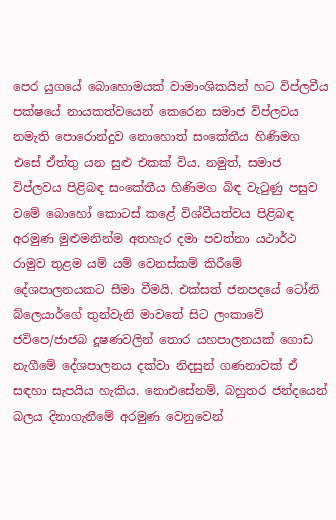පෙර යුගයේ බොහොමයක් වාමාංශිකයින් හට විප්ලවීය පක්ෂයේ නායකත්වයෙන් කෙරෙන සමාජ විප්ලවය නමැති පොරොන්දුව නොහොත් සංකේතීය හිණිමග එසේ ඒත්තු යන සුළු එකක් විය. නමුත්, සමාජ විප්ලවය පිළිබඳ සංකේතීය හිණිමග බිඳ වැටුණු පසුව වමේ බොහෝ කොටස් කළේ විශ්වීයත්වය පිළිබඳ අරමුණ මුළුමනින්ම අතහැර දමා පවත්නා යථාර්ථ රාමුව තුළම යම් යම් වෙනස්කම් කිරීමේ දේශපාලනයකට සීමා වීමයි. එක්සත් ජනපදයේ ටෝනි බ්ලෙයාර්ගේ තුන්වැනි මාවතේ සිට ලංකාවේ ජවිපෙ/ජාජබ දූෂණවලින් තොර යහපාලනයක් ගොඩ නැගීමේ දේශපාලනය දක්වා නිදසුන් ගණනාවක් ඒ සඳහා සැපයිය හැකිය. නොඑසේනම්, බහුතර ජන්දයෙන් බලය දිනාගැනීමේ අරමුණ වෙනුවෙන්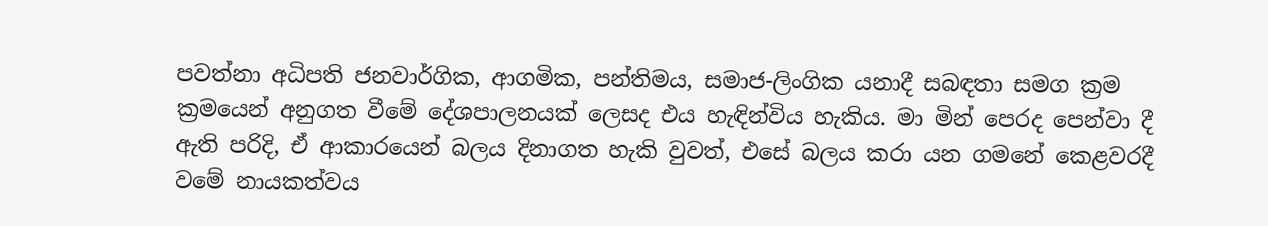පවත්නා අධිපති ජනවාර්ගික, ආගමික, පන්තිමය, සමාජ-ලිංගික යනාදී සබඳතා සමග ක්‍රම ක්‍රමයෙන් අනුගත වීමේ දේශපාලනයක් ලෙසද එය හැඳින්විය හැකිය. මා මින් පෙරද පෙන්වා දී ඇති පරිදි, ඒ ආකාරයෙන් බලය දිනාගත හැකි වුවත්, එසේ බලය කරා යන ගමනේ කෙළවරදී වමේ නායකත්වය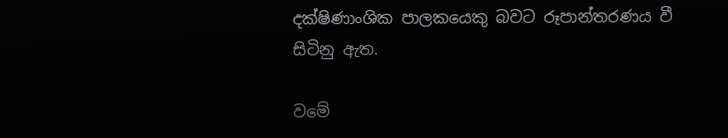දක්ෂිණාංශික පාලකයෙකු බවට රූපාන්තරණය වී සිටිනු ඇත.

වමේ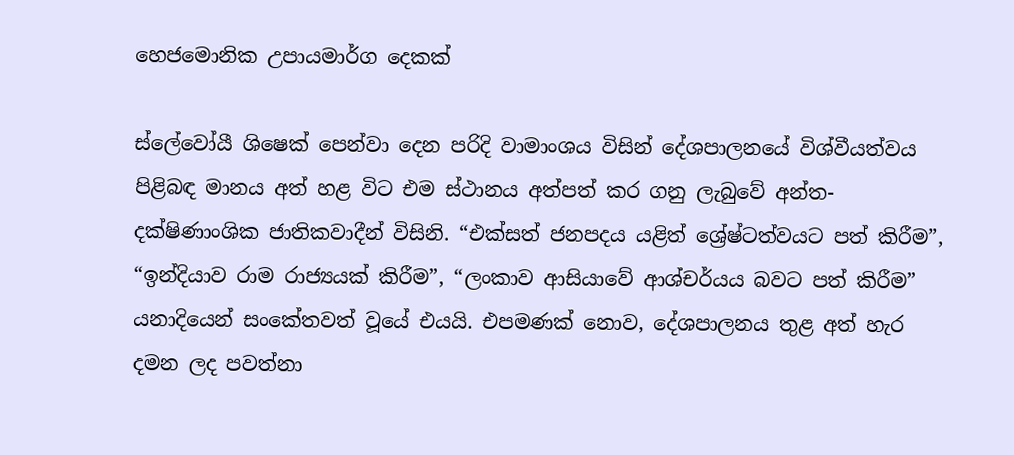හෙජමොනික උපායමාර්ග දෙකක්

ස්ලේවෝයී ශිෂෙක් පෙන්වා දෙන පරිදි වාමාංශය විසින් දේශපාලනයේ විශ්වීයත්වය පිළිබඳ මානය අත් හළ විට එම ස්ථානය අත්පත් කර ගනු ලැබුවේ අන්ත-දක්ෂිණාංශික ජාතිකවාදීන් විසිනි. “එක්සත් ජනපදය යළිත් ශ්‍රේෂ්ටත්වයට පත් කිරීම”, “ඉන්දියාව රාම රාජ්‍යයක් කිරීම”, “ලංකාව ආසියාවේ ආශ්චර්යය බවට පත් කිරීම” යනාදියෙන් සංකේතවත් වූයේ එයයි. එපමණක් නොව, දේශපාලනය තුළ අත් හැර දමන ලද පවත්නා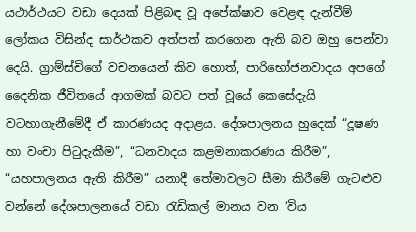යථාර්ථයට වඩා දෙයක් පිළිබඳ වූ අපේක්ෂාව වෙළඳ දැන්වීම් ලෝකය විසින්ද සාර්ථකව අත්පත් කරගෙන ඇති බව ඔහු පෙන්වා දෙයි. ග්‍රාම්ස්චිගේ වචනයෙන් කිව හොත්, පාරිභෝජනවාදය අපගේ දෛනික ජීවිතයේ ආගමක් බවට පත් වූයේ කෙසේදැයි වටහාගැනීමේදී ඒ කාරණයද අදාළය. දේශපාලනය හුදෙක් “දූෂණ හා වංචා පිටුදැකීම”, “ධනවාදය කළමනාකරණය කිරීම”, “යහපාලනය ඇති කිරීම” යනාදී තේමාවලට සීමා කිරීමේ ගැටළුව වන්නේ දේශපාලනයේ වඩා රැඩිකල් මානය වන ‘විය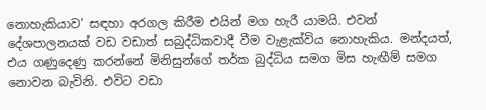නොහැකියාව’ සඳහා අරගල කිරීම එයින් මග හැරී යාමයි. එවන් දේශපාලනයක් වඩ වඩාත් සබුද්ධිකවාදී වීම වැළැක්විය නොහැකිය. මන්දයත්, එය ගණුදෙණු කරන්නේ මිනිසුන්ගේ තර්ක බුද්ධිය සමග මිස හැඟීම් සමග නොවන බැවිනි. එවිට වඩා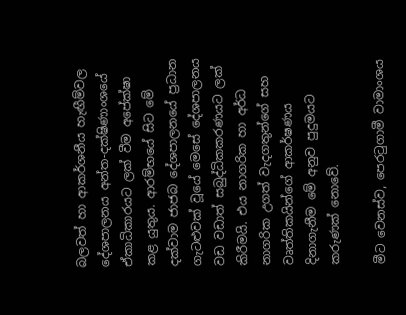බලවත් හා ආකර්ශනීය හැඟීම්වල දේශපාලනය අන්ත-දක්ෂිණාංශයේ ඒකාධිකාරයට ලක් වීම අපේක්ෂා කළ යුතුය. ආරම්භයේ සිට මේ දක්වාම ජාජබ දේශපාලනයේ ප්‍රධාන ගැටළුවක් වූයේ මෙසේ දේශපාලනය වඩ වඩාත් සබුද්ධිකකරණයට ලක් කිරීමයි. එය නාගරික හා අර්ධ නාගරික උගත් වැදගතුන්ගේ සහ වෘත්තිකයින්ගේ ආකර්ෂණය දිනාගැනීම මේ අනුව පුදුමයට කරුණක් නොවේ.

මීට වෙනස්ව, පෙරටුගාමී වාමාංශය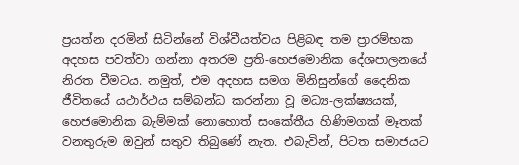ප්‍රයත්න දරමින් සිටින්නේ විශ්වීයත්වය පිළිබඳ තම ප්‍රාරම්භක අදහස පවත්වා ගන්නා අතරම ප්‍රති-හෙජමොනික දේශපාලනයේ නිරත වීමටය. නමුත්, එම අදහස සමග මිනිසුන්ගේ දෛනික ජීවිතයේ යථාර්ථය සම්බන්ධ කරන්නා වූ මධ්‍ය-ලක්ෂ්‍යයක්, හෙජමොනික බැම්මක් නොහොත් සංකේතීය හිණිමගක් මෑතක් වනතුරුම ඔවුන් සතුව තිබුණේ නැත. එබැවින්, පිටත සමාජයට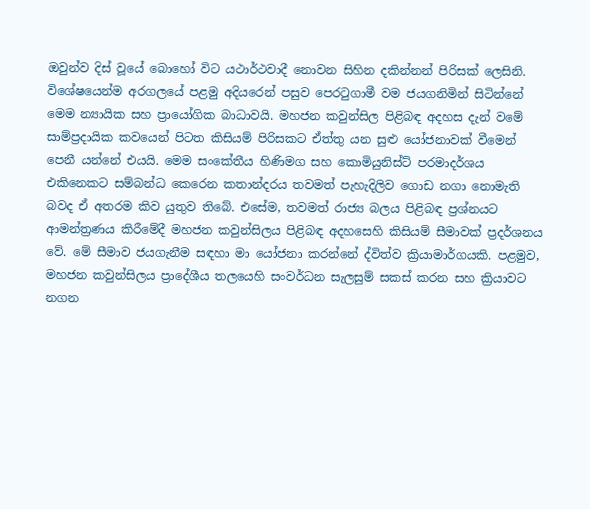ඔවුන්ව දිස් වූයේ බොහෝ විට යථාර්ථවාදී නොවන සිහින දකින්නන් පිරිසක් ලෙසිනි. විශේෂයෙන්ම අරගලයේ පළමු අදියරෙන් පසුව පෙරටුගාමී වම ජයගනිමින් සිටින්නේ මෙම න්‍යායික සහ ප්‍රායෝගික බාධාවයි. මහජන කවුන්සිල පිළිබඳ අදහස දැන් වමේ සාම්ප්‍රදායික කවයෙන් පිටත කිසියම් පිරිසකට ඒත්තු යන සුළු යෝජනාවක් වීමෙන් පෙනී යන්නේ එයයි. මෙම සංකේතීය හිණිමග සහ කොමියුනිස්ට් පරමාදර්ශය එකිනෙකට සම්බන්ධ කෙරෙන කතාන්දරය තවමත් පැහැදිලිව ගොඩ නගා නොමැති බවද ඒ අතරම කිව යුතුව තිබේ. එසේම, තවමත් රාජ්‍ය බලය පිළිබඳ ප්‍රශ්නයට ආමන්ත්‍රණය කිරීමේදී මහජන කවුන්සිලය පිළිබඳ අදහසෙහි කිසියම් සීමාවක් ප්‍රදර්ශනය වේ. මේ සීමාව ජයගැනීම සඳහා මා යෝජනා කරන්නේ ද්විත්ව ක්‍රියාමාර්ගයකි. පළමුව, මහජන කවුන්සිලය ප්‍රාදේශීය තලයෙහි සංවර්ධන සැලසුම් සකස් කරන සහ ක්‍රියාවට නගන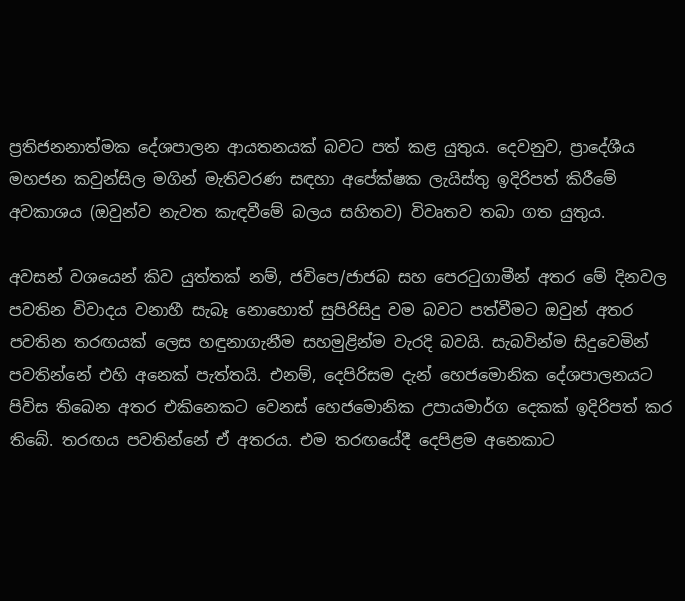ප්‍රතිජනනාත්මක දේශපාලන ආයතනයක් බවට පත් කළ යුතුය. දෙවනුව, ප්‍රාදේශීය මහජන කවුන්සිල මගින් මැතිවරණ සඳහා අපේක්ෂක ලැයිස්තු ඉදිරිපත් කිරීමේ අවකාශය (ඔවුන්ව නැවත කැඳවීමේ බලය සහිතව) විවෘතව තබා ගත යුතුය.

අවසන් වශයෙන් කිව යුත්තක් නම්, ජවිපෙ/ජාජබ සහ පෙරටුගාමීන් අතර මේ දිනවල පවතින විවාදය වනාහී සැබෑ නොහොත් සුපිරිසිදු වම බවට පත්වීමට ඔවුන් අතර පවතින තරඟයක් ලෙස හඳුනාගැනීම සහමුළින්ම වැරදි බවයි. සැබවින්ම සිදුවෙමින් පවතින්නේ එහි අනෙක් පැත්තයි. එනම්, දෙපිරිසම දැන් හෙජමොනික දේශපාලනයට පිවිස තිබෙන අතර එකිනෙකට වෙනස් හෙජමොනික උපායමාර්ග දෙකක් ඉදිරිපත් කර තිබේ. තරඟය පවතින්නේ ඒ අතරය. එම තරඟයේදී දෙපිළම අනෙකාට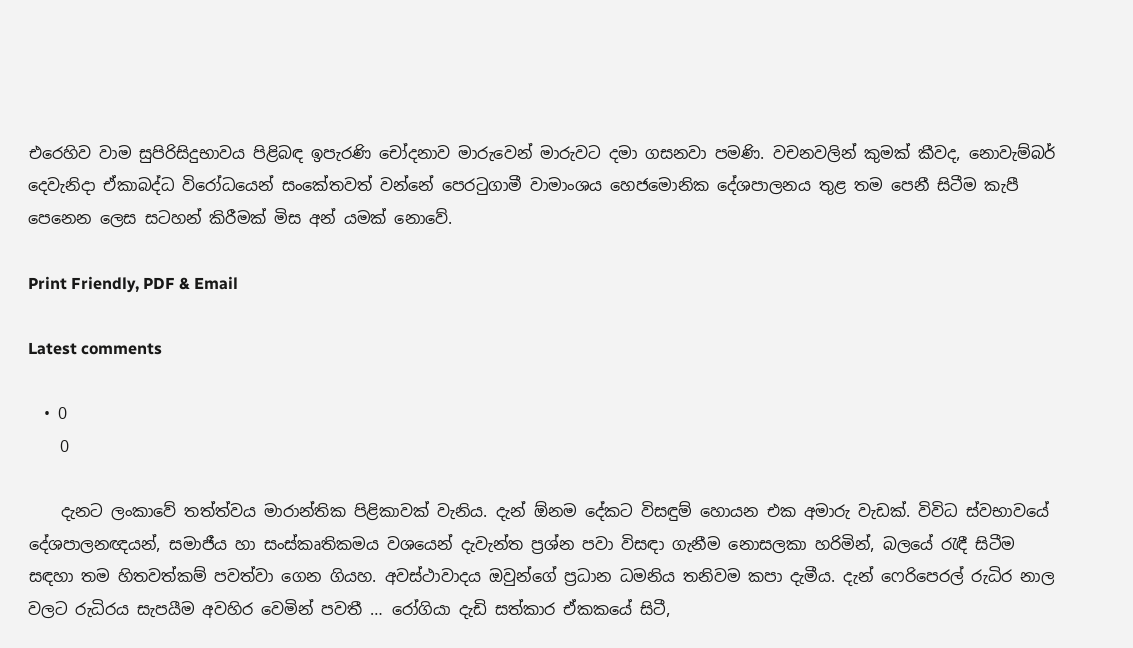එරෙහිව වාම සුපිරිසිදුභාවය පිළිබඳ ඉපැරණි චෝදනාව මාරුවෙන් මාරුවට දමා ගසනවා පමණි. වචනවලින් කුමක් කීවද, නොවැම්බර් දෙවැනිදා ඒකාබද්ධ විරෝධයෙන් සංකේතවත් වන්නේ පෙරටුගාමී වාමාංශය හෙජමොනික දේශපාලනය තුළ තම පෙනී සිටීම කැපී පෙනෙන ලෙස සටහන් කිරීමක් මිස අන් යමක් නොවේ.

Print Friendly, PDF & Email

Latest comments

  • 0
    0

    දැනට ලංකාවේ තත්ත්වය මාරාන්තික පිළිකාවක් වැනිය. දැන් ඕනම දේකට විසඳුම් හොයන එක අමාරු වැඩක්. විවිධ ස්වභාවයේ දේශපාලනඥයන්, සමාජීය හා සංස්කෘතිකමය වශයෙන් දැවැන්ත ප්‍රශ්න පවා විසඳා ගැනීම නොසලකා හරිමින්, බලයේ රැඳී සිටීම සඳහා තම හිතවත්කම් පවත්වා ගෙන ගියහ. අවස්ථාවාදය ඔවුන්ගේ ප්‍රධාන ධමනිය තනිවම කපා දැමීය. දැන් ෆෙරිපෙරල් රුධිර නාල වලට රුධිරය සැපයීම අවහිර වෙමින් පවතී … රෝගියා දැඩි සත්කාර ඒකකයේ සිටී,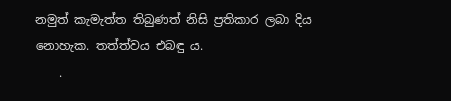නමුත් කැමැත්ත තිබුණත් නිසි ප්‍රතිකාර ලබා දිය නොහැක. තත්ත්වය එබඳු ය.
    .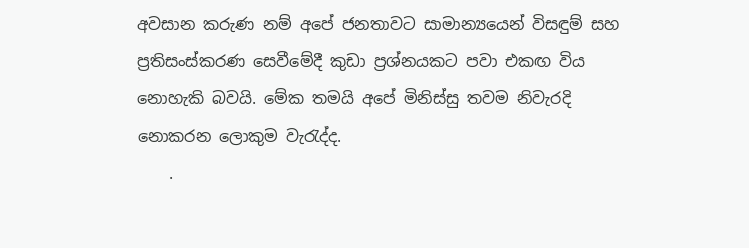අවසාන කරුණ නම් අපේ ජනතාවට සාමාන්‍යයෙන් විසඳුම් සහ ප්‍රතිසංස්කරණ සෙවීමේදී කුඩා ප්‍රශ්නයකට පවා එකඟ විය නොහැකි බවයි. මේක තමයි අපේ මිනිස්සු තවම නිවැරදි නොකරන ලොකුම වැරැද්ද.
    .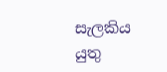සැලකිය යුතු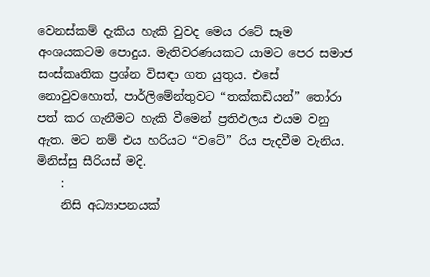වෙනස්කම් දැකිය හැකි වුවද මෙය රටේ සෑම අංශයකටම පොදුය. මැතිවරණයකට යාමට පෙර සමාජ සංස්කෘතික ප්‍රශ්න විසඳා ගත යුතුය. එසේ නොවුවහොත්, පාර්ලිමේන්තුවට “තක්කඩියන්” තෝරා පත් කර ගැනීමට හැකි වීමෙන් ප්‍රතිඵලය එයම වනු ඇත. මට නම් එය හරියට “වටේ” රිය පැදවීම වැනිය. මිනිස්සු සීරියස් මදි.
    :
    නිසි අධ්‍යාපනයක්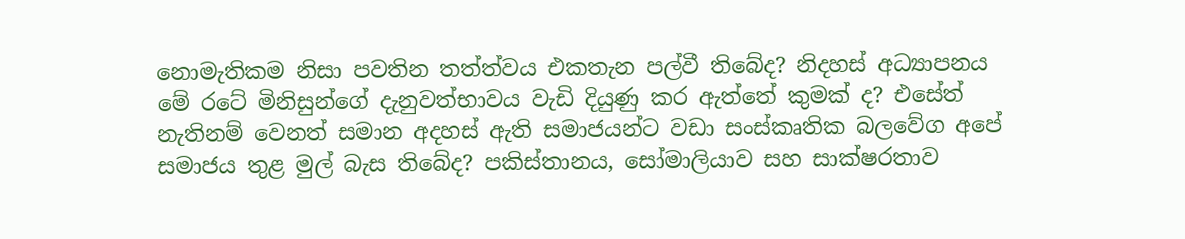නොමැතිකම නිසා පවතින තත්ත්වය එකතැන පල්වී තිබේද? නිදහස් අධ්‍යාපනය මේ රටේ මිනිසුන්ගේ දැනුවත්භාවය වැඩි දියුණු කර ඇත්තේ කුමක් ද? එසේත් නැතිනම් වෙනත් සමාන අදහස් ඇති සමාජයන්ට වඩා සංස්කෘතික බලවේග අපේ සමාජය තුළ මුල් බැස තිබේද? පකිස්තානය, සෝමාලියාව සහ සාක්ෂරතාව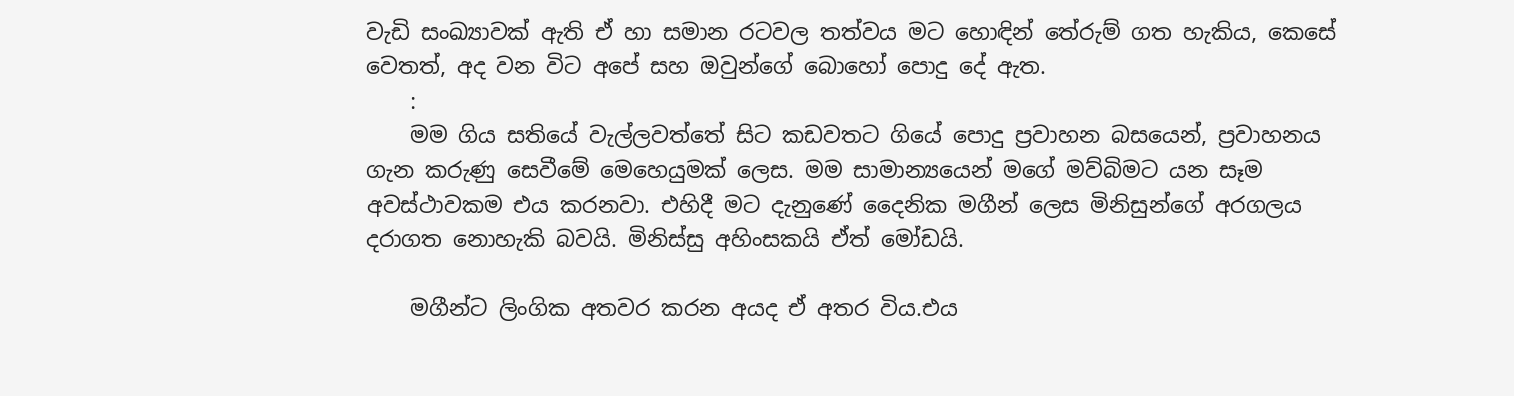වැඩි සංඛ්‍යාවක් ඇති ඒ හා සමාන රටවල තත්වය මට හොඳින් තේරුම් ගත හැකිය, කෙසේ වෙතත්, අද වන විට අපේ සහ ඔවුන්ගේ බොහෝ පොදු දේ ඇත.
    :
    මම ගිය සතියේ වැල්ලවත්තේ සිට කඩවතට ගියේ පොදු ප්‍රවාහන බසයෙන්, ප්‍රවාහනය ගැන කරුණු සෙවීමේ මෙහෙයුමක් ලෙස. මම සාමාන්‍යයෙන් මගේ මව්බිමට යන සෑම අවස්ථාවකම එය කරනවා. එහිදී මට දැනුණේ දෛනික මගීන් ලෙස මිනිසුන්ගේ අරගලය දරාගත නොහැකි බවයි. මිනිස්සු අහිංසකයි ඒත් මෝඩයි.

    මගීන්ට ලිංගික අතවර කරන අයද ඒ අතර විය.එය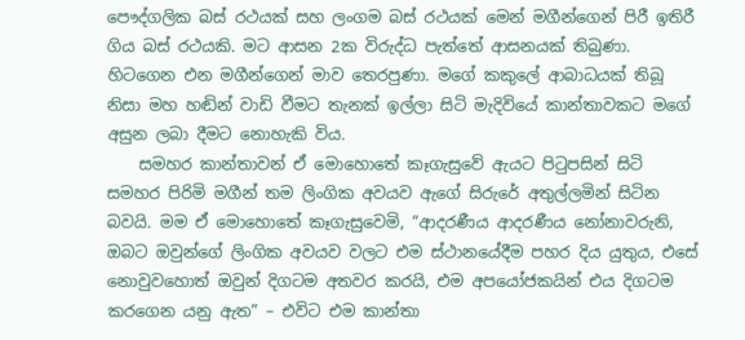පෞද්ගලික බස් රථයක් සහ ලංගම බස් රථයක් මෙන් මගීන්ගෙන් පිරී ඉතිරී ගිය බස් රථයකි. මට ආසන 2ක විරුද්ධ පැත්තේ ආසනයක් තිබුණා. හිටගෙන එන මගීන්ගෙන් මාව තෙරපුණා. මගේ කකුලේ ආබාධයක් තිබූ නිසා මහ හඬින් වාඩි වීමට තැනක් ඉල්ලා සිටි මැදිවියේ කාන්තාවකට මගේ අසුන ලබා දීමට නොහැකි විය.
    සමහර කාන්තාවන් ඒ මොහොතේ කෑගැසුවේ ඇයට පිටුපසින් සිටි සමහර පිරිමි මගීන් තම ලිංගික අවයව ඇගේ සිරුරේ අතුල්ලමින් සිටින බවයි. මම ඒ මොහොතේ කෑගැසුවෙමි, “ආදරණීය ආදරණීය නෝනාවරුනි, ඔබට ඔවුන්ගේ ලිංගික අවයව වලට එම ස්ථානයේදීම පහර දිය යුතුය, එසේ නොවුවහොත් ඔවුන් දිගටම අතවර කරයි, එම අපයෝජකයින් එය දිගටම කරගෙන යනු ඇත” – එවිට එම කාන්තා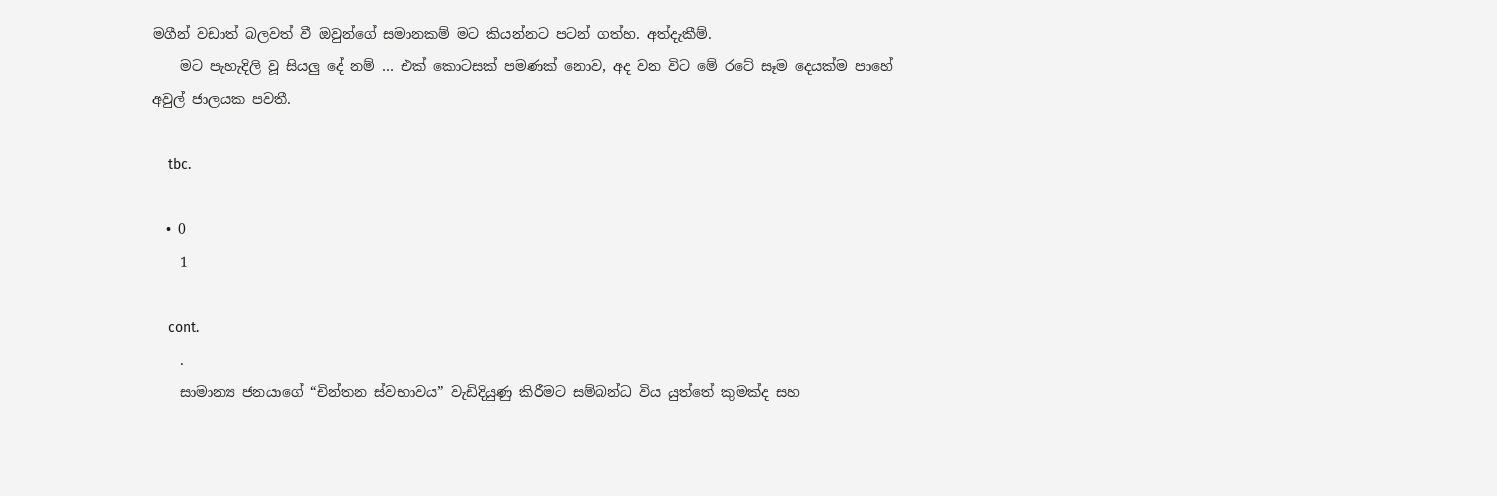මගීන් වඩාත් බලවත් වී ඔවුන්ගේ සමානකම් මට කියන්නට පටන් ගත්හ. අත්දැකීම්.
    මට පැහැදිලි වූ සියලු දේ නම් … එක් කොටසක් පමණක් නොව, අද වන විට මේ රටේ සෑම දෙයක්ම පාහේ අවුල් ජාලයක පවතී.

    tbc.

  • 0
    1

    cont.
    .
    සාමාන්‍ය ජනයාගේ “චින්තන ස්වභාවය” වැඩිදියුණු කිරීමට සම්බන්ධ විය යුත්තේ කුමක්ද සහ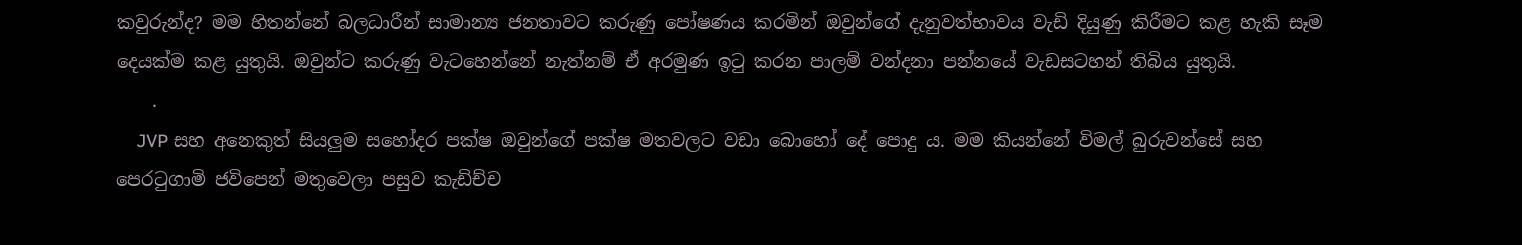කවුරුන්ද? මම හිතන්නේ බලධාරීන් සාමාන්‍ය ජනතාවට කරුණු පෝෂණය කරමින් ඔවුන්ගේ දැනුවත්භාවය වැඩි දියුණු කිරීමට කළ හැකි සෑම දෙයක්ම කළ යුතුයි. ඔවුන්ට කරුණු වැටහෙන්නේ නැත්නම් ඒ අරමුණ ඉටු කරන පාලම් වන්දනා පන්නයේ වැඩසටහන් තිබිය යුතුයි.
    .
    JVP සහ අනෙකුත් සියලුම සහෝදර පක්ෂ ඔවුන්ගේ පක්ෂ මතවලට වඩා බොහෝ දේ පොදු ය. මම කියන්නේ විමල් බුරුවන්සේ සහ පෙරටුගාමි ජවිපෙන් මතුවෙලා පසුව කැඩිච්ච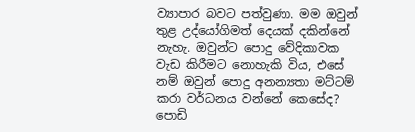ව්‍යාපාර බවට පත්වුණා. මම ඔවුන් තුළ උද්යෝගිමත් දෙයක් දකින්නේ නැහැ. ඔවුන්ට පොදු වේදිකාවක වැඩ කිරීමට නොහැකි විය, එසේ නම් ඔවුන් පොදු අනන්‍යතා මට්ටම් කරා වර්ධනය වන්නේ කෙසේද? පොඩි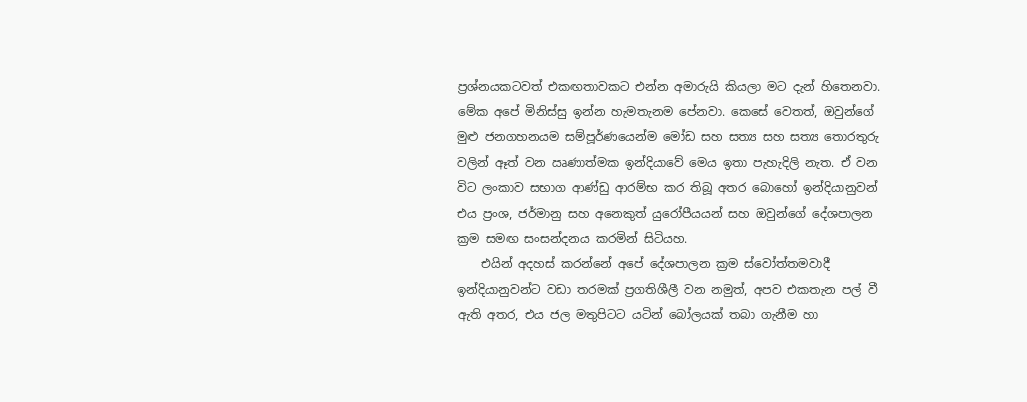ප්‍රශ්නයකටවත් එකඟතාවකට එන්න අමාරුයි කියලා මට දැන් හිතෙනවා. මේක අපේ මිනිස්සු ඉන්න හැමතැනම පේනවා. කෙසේ වෙතත්, ඔවුන්ගේ මුළු ජනගහනයම සම්පූර්ණයෙන්ම මෝඩ සහ සත්‍ය සහ සත්‍ය තොරතුරු වලින් ඈත් වන ඍණාත්මක ඉන්දියාවේ මෙය ඉතා පැහැදිලි නැත. ඒ වන විට ලංකාව සභාග ආණ්ඩු ආරම්භ කර තිබූ අතර බොහෝ ඉන්දියානුවන් එය ප්‍රංශ, ජර්මානු සහ අනෙකුත් යුරෝපීයයන් සහ ඔවුන්ගේ දේශපාලන ක්‍රම සමඟ සංසන්දනය කරමින් සිටියහ.
    එයින් අදහස් කරන්නේ අපේ දේශපාලන ක්‍රම ස්වෝත්තමවාදී ඉන්දියානුවන්ට වඩා තරමක් ප්‍රගතිශීලී වන නමුත්, අපව එකතැන පල් වී ඇති අතර, එය ජල මතුපිටට යටින් බෝලයක් තබා ගැනීම හා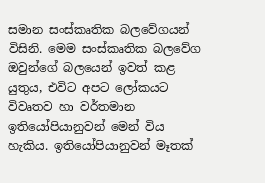සමාන සංස්කෘතික බලවේගයන් විසිනි. මෙම සංස්කෘතික බලවේග ඔවුන්ගේ බලයෙන් ඉවත් කළ යුතුය, එවිට අපට ලෝකයට විවෘතව හා වර්තමාන ඉතියෝපියානුවන් මෙන් විය හැකිය. ඉතියෝපියානුවන් මෑතක්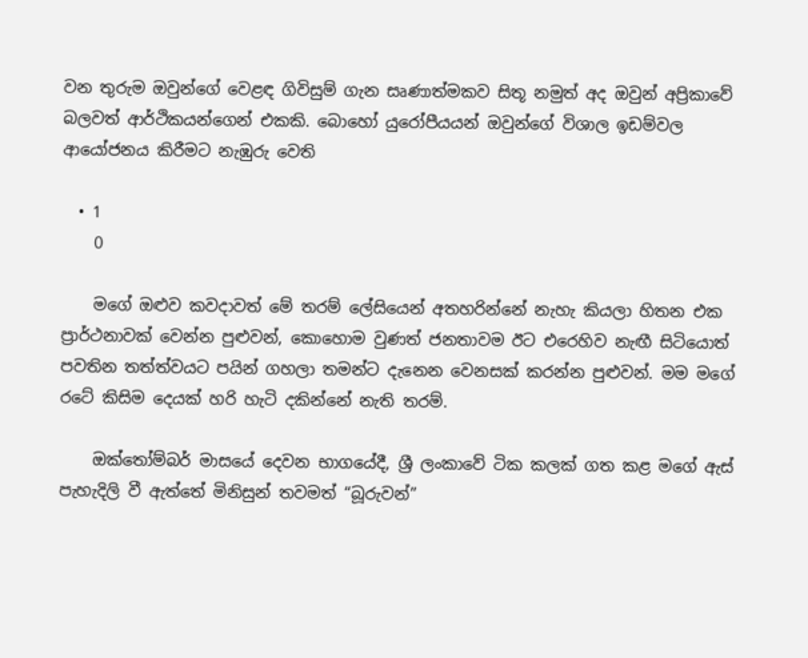වන තුරුම ඔවුන්ගේ වෙළඳ ගිවිසුම් ගැන සෘණාත්මකව සිතූ නමුත් අද ඔවුන් අප්‍රිකාවේ බලවත් ආර්ථිකයන්ගෙන් එකකි. බොහෝ යුරෝපීයයන් ඔවුන්ගේ විශාල ඉඩම්වල ආයෝජනය කිරීමට නැඹුරු වෙති

  • 1
    0

    මගේ ඔළුව කවදාවත් මේ තරම් ලේසියෙන් අතහරින්නේ නැහැ කියලා හිතන එක ප්‍රාර්ථනාවක් වෙන්න පුළුවන්, කොහොම වුණත් ජනතාවම ඊට එරෙහිව නැඟී සිටියොත් පවතින තත්ත්වයට පයින් ගහලා තමන්ට දැනෙන වෙනසක් කරන්න පුළුවන්. මම මගේ රටේ කිසිම දෙයක් හරි හැටි දකින්නේ නැති තරම්.

    ඔක්තෝම්බර් මාසයේ දෙවන භාගයේදී, ශ්‍රී ලංකාවේ ටික කලක් ගත කළ මගේ ඇස් පැහැදිලි වී ඇත්තේ මිනිසුන් තවමත් “බූරුවන්”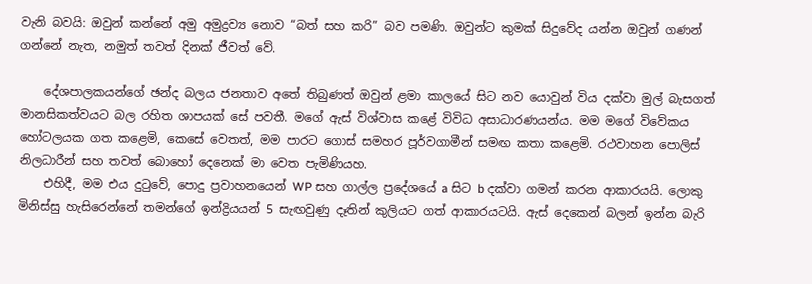වැනි බවයි: ඔවුන් කන්නේ අමු අමුද්‍රව්‍ය නොව “බත් සහ කරි” බව පමණි. ඔවුන්ට කුමක් සිදුවේද යන්න ඔවුන් ගණන් ගන්නේ නැත, නමුත් තවත් දිනක් ජීවත් වේ.

    දේශපාලකයන්ගේ ඡන්ද බලය ජනතාව අතේ තිබුණත් ඔවුන් ළමා කාලයේ සිට නව යොවුන් විය දක්වා මුල් බැසගත් මානසිකත්වයට බල රහිත ශාපයක් සේ පවතී. මගේ ඇස් විශ්වාස කළේ විවිධ අසාධාරණයන්ය. මම මගේ විවේකය හෝටලයක ගත කළෙමි, කෙසේ වෙතත්, මම පාරට ගොස් සමහර පූර්වගාමීන් සමඟ කතා කළෙමි. රථවාහන පොලිස් නිලධාරීන් සහ තවත් බොහෝ දෙනෙක් මා වෙත පැමිණියහ.
    එහිදී, මම එය දුටුවේ, පොදු ප්‍රවාහනයෙන් WP සහ ගාල්ල ප්‍රදේශයේ a සිට b දක්වා ගමන් කරන ආකාරයයි. ලොකු මිනිස්සු හැසිරෙන්නේ තමන්ගේ ඉන්ද්‍රියයන් 5 සැඟවුණු දෑතින් කුලියට ගත් ආකාරයටයි. ඇස් දෙකෙන් බලන් ඉන්න බැරි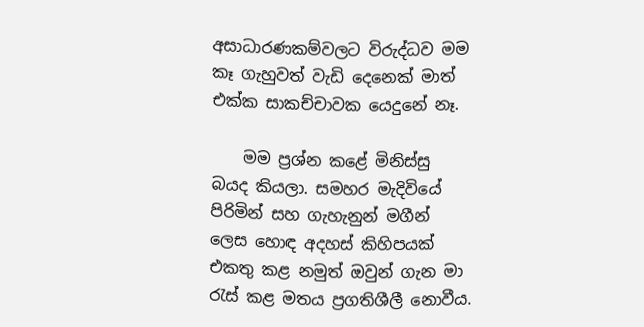අසාධාරණකම්වලට විරුද්ධව මම කෑ ගැහුවත් වැඩි දෙනෙක් මාත් එක්ක සාකච්චාවක යෙදුනේ නෑ.

    මම ප්‍රශ්න කළේ මිනිස්සු බයද කියලා. සමහර මැදිවියේ පිරිමින් සහ ගැහැනුන් මගීන් ලෙස හොඳ අදහස් කිහිපයක් එකතු කළ නමුත් ඔවුන් ගැන මා රැස් කළ මතය ප්‍රගතිශීලී නොවීය.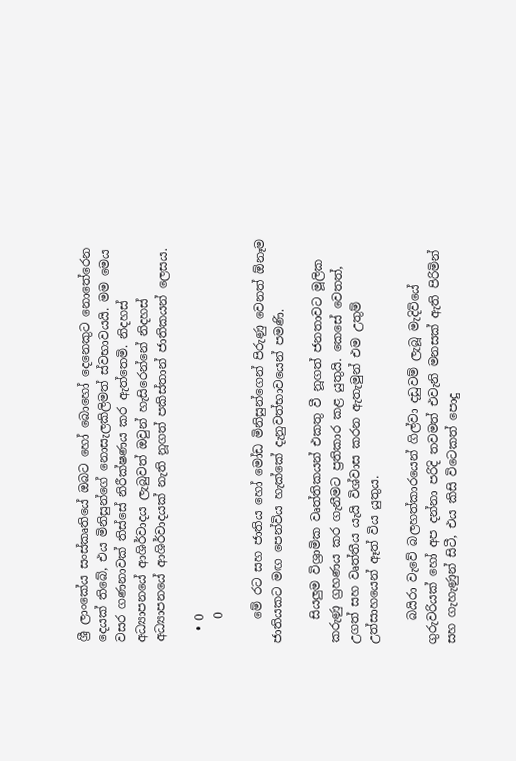ශ්‍රී ලාංකේය සංස්කෘතියේ ඔබට හෝ බොහෝ දෙනෙකුට නොතේරෙන දෙයක් තිබේ, එය මිනිසුන්ගේ නොසැලකිලිමත් ස්වභාවයයි. මම මෙය වසර ගණනාවක් තිස්සේ නිරීක්ෂණය කර ඇත්තෙමි. නිදහස් අධ්‍යාපනයේ ආශිර්වාදය ලැබුවත් ඔවුන් හැසිරෙන්නේ නිදහස් අධ්‍යාපනයේ ආශිර්වාදයක් නැති නූගත් පකිස්තාන් ජාතිකයන් ලෙසය.

  • 0
    0

    මේ රට සහ ජාතිය හෝ මෝඩ මිනිසුන්ගෙන් පිරුණු වෙනත් ඕනෑම ජාතියකට මඟ පෙන්විය හැක්කේ දැනුවත්භාවයෙන් පමණි.

    සියලුම විශ්‍රාමික වෘත්තිකයන් එකතු වී නූගත් ජනතාවට මූලික කරුණු ග්‍රහණය කර ගැනීමට ප්‍රතිකාර කළ යුතුයි. කෙසේ වෙතත්, උගත් සහ වෘත්තීය යැයි විශ්වාස කරන ඇතැමුන් එම උතුම් උත්සාහයෙන් ඈත් විය යුතුය.

    බයිරා වැවේ බලහත්කාරයෙන් ගිල්වා දඩුවම් ලැබූ මැදිවියේ ගුරුවරියක් හෝ අප දන්නා පරිදි තවමත් එවැනි මනසක් ඇති පිරිමින් සහ ගැහැණුන් සිටී, එය කිසි විටෙකත් පොදු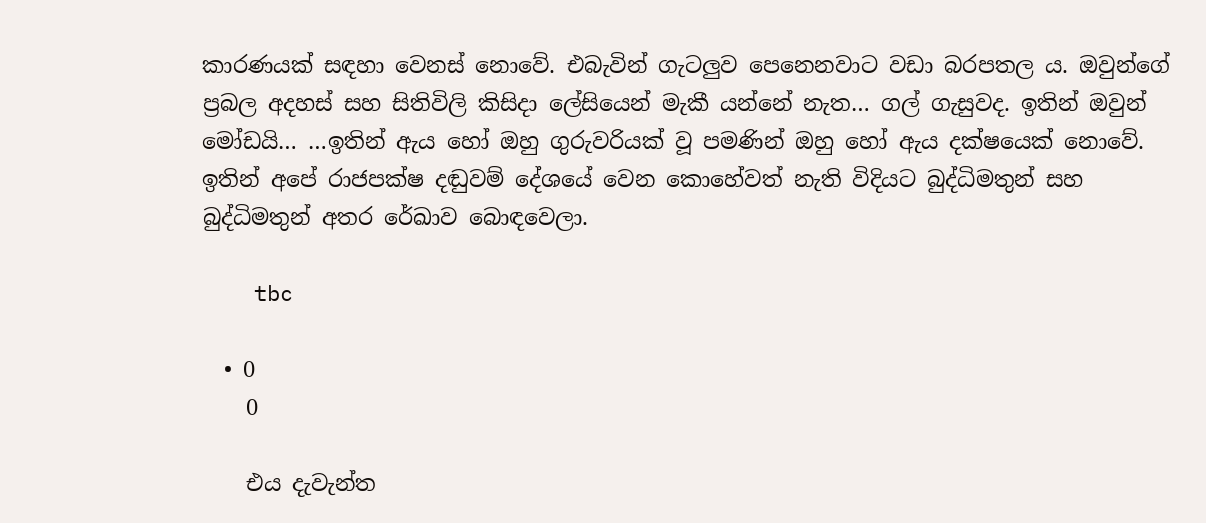කාරණයක් සඳහා වෙනස් නොවේ. එබැවින් ගැටලුව පෙනෙනවාට වඩා බරපතල ය. ඔවුන්ගේ ප්‍රබල අදහස් සහ සිතිවිලි කිසිදා ලේසියෙන් මැකී යන්නේ නැත… ගල් ගැසුවද. ඉතින් ඔවුන් මෝඩයි… …ඉතින් ඇය හෝ ඔහු ගුරුවරියක් වූ පමණින් ඔහු හෝ ඇය දක්ෂයෙක් නොවේ. ඉතින් අපේ රාජපක්ෂ දඬුවම් දේශයේ වෙන කොහේවත් නැති විදියට බුද්ධිමතුන් සහ බුද්ධිමතුන් අතර රේඛාව බොඳවෙලා.

    tbc

  • 0
    0

    එය දැවැන්ත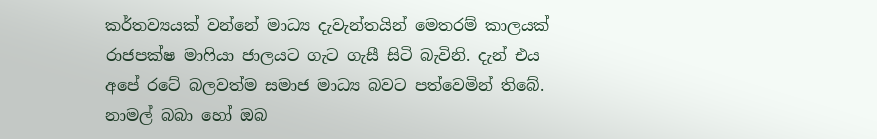කර්තව්‍යයක් වන්නේ මාධ්‍ය දැවැන්තයින් මෙතරම් කාලයක් රාජපක්ෂ මාෆියා ජාලයට ගැට ගැසී සිටි බැවිනි. දැන් එය අපේ රටේ බලවත්ම සමාජ මාධ්‍ය බවට පත්වෙමින් තිබේ. නාමල් බබා හෝ ඔබ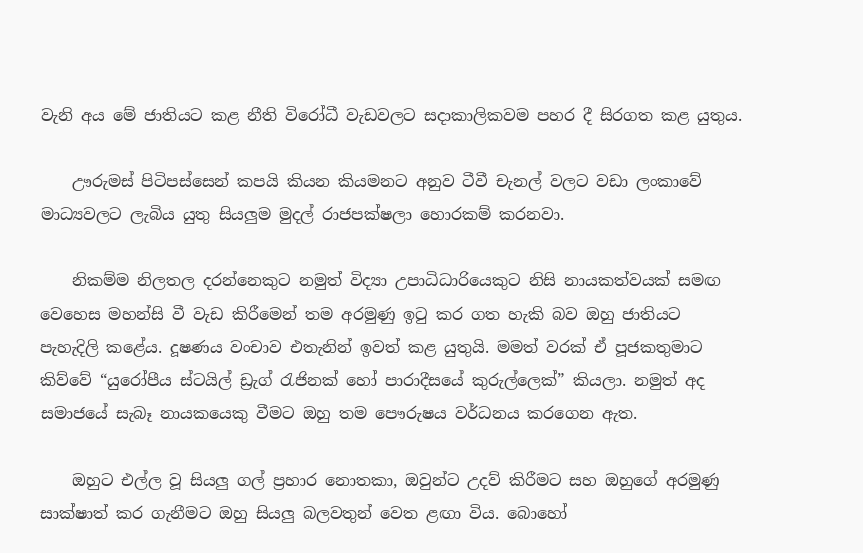වැනි අය මේ ජාතියට කළ නීති විරෝධී වැඩවලට සදාකාලිකවම පහර දී සිරගත කළ යුතුය.

    ඌරුමස් පිටිපස්සෙන් කපයි කියන කියමනට අනුව ටීවී චැනල් වලට වඩා ලංකාවේ මාධ්‍යවලට ලැබිය යුතු සියලුම මුදල් රාජපක්ෂලා හොරකම් කරනවා.

    නිකම්ම නිලතල දරන්නෙකුට නමුත් විද්‍යා උපාධිධාරියෙකුට නිසි නායකත්වයක් සමඟ වෙහෙස මහන්සි වී වැඩ කිරීමෙන් තම අරමුණු ඉටු කර ගත හැකි බව ඔහු ජාතියට පැහැදිලි කළේය. දූෂණය වංචාව එතැනින් ඉවත් කළ යුතුයි. මමත් වරක් ඒ පූජකතුමාට කිව්වේ “යුරෝපීය ස්ටයිල් ඩ්‍රැග් රැජිනක් හෝ පාරාදීසයේ කුරුල්ලෙක්” කියලා. නමුත් අද සමාජයේ සැබෑ නායකයෙකු වීමට ඔහු තම පෞරුෂය වර්ධනය කරගෙන ඇත.

    ඔහුට එල්ල වූ සියලු ගල් ප්‍රහාර නොතකා, ඔවුන්ට උදව් කිරීමට සහ ඔහුගේ අරමුණු සාක්ෂාත් කර ගැනීමට ඔහු සියලු බලවතුන් වෙත ළඟා විය. බොහෝ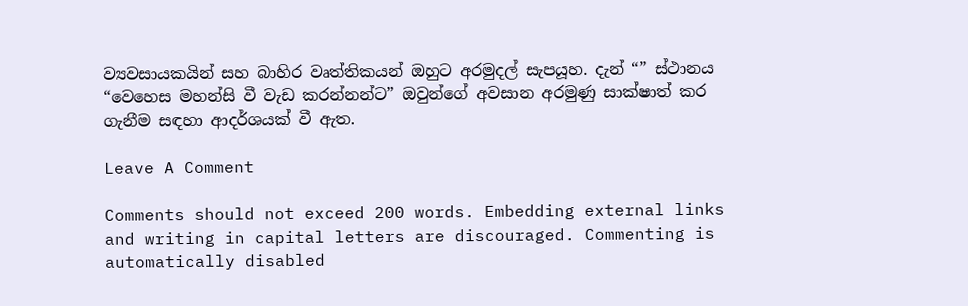ව්‍යවසායකයින් සහ බාහිර වෘත්තිකයන් ඔහුට අරමුදල් සැපයූහ. දැන් “” ස්ථානය “වෙහෙස මහන්සි වී වැඩ කරන්නන්ට” ඔවුන්ගේ අවසාන අරමුණු සාක්ෂාත් කර ගැනීම සඳහා ආදර්ශයක් වී ඇත.

Leave A Comment

Comments should not exceed 200 words. Embedding external links and writing in capital letters are discouraged. Commenting is automatically disabled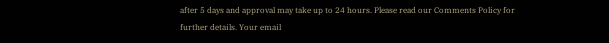after 5 days and approval may take up to 24 hours. Please read our Comments Policy for further details. Your email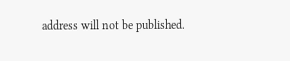address will not be published.